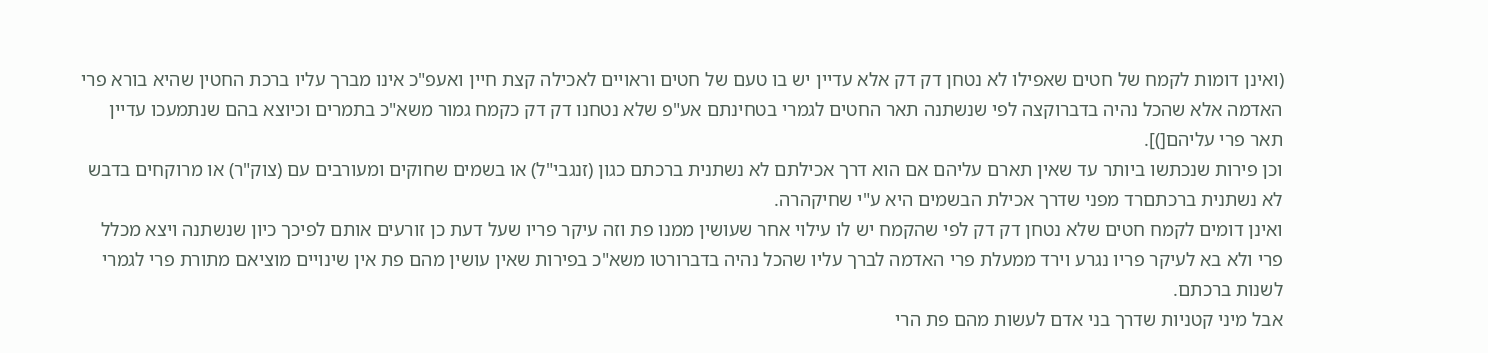(ואינן דומות לקמח של חטים שאפילו לא נטחן דק דק אלא עדיין יש בו טעם של חטים וראויים לאכילה קצת חיין ואעפ"כ אינו מברך עליו ברכת החטין שהיא בורא פרי האדמה אלא שהכל נהיה בדברוקצה לפי שנשתנה תאר החטים לגמרי בטחינתם אע"פ שלא נטחנו דק דק כקמח גמור משא"כ בתמרים וכיוצא בהם שנתמעכו עדיין תאר פרי עליהם[)].
וכן פירות שנכתשו ביותר עד שאין תארם עליהם אם הוא דרך אכילתם לא נשתנית ברכתם כגון (זנגבי"ל) או בשמים שחוקים ומעורבים עם (צוק"ר) או מרוקחים בדבש לא נשתנית ברכתםרד מפני שדרך אכילת הבשמים היא ע"י שחיקהרה.
ואינן דומים לקמח חטים שלא נטחן דק דק לפי שהקמח יש לו עילוי אחר שעושין ממנו פת וזה עיקר פריו שעל דעת כן זורעים אותם לפיכך כיון שנשתנה ויצא מכלל פרי ולא בא לעיקר פריו נגרע וירד ממעלת פרי האדמה לברך עליו שהכל נהיה בדברורטו משא"כ בפירות שאין עושין מהם פת אין שינויים מוציאם מתורת פרי לגמרי לשנות ברכתם.
אבל מיני קטניות שדרך בני אדם לעשות מהם פת הרי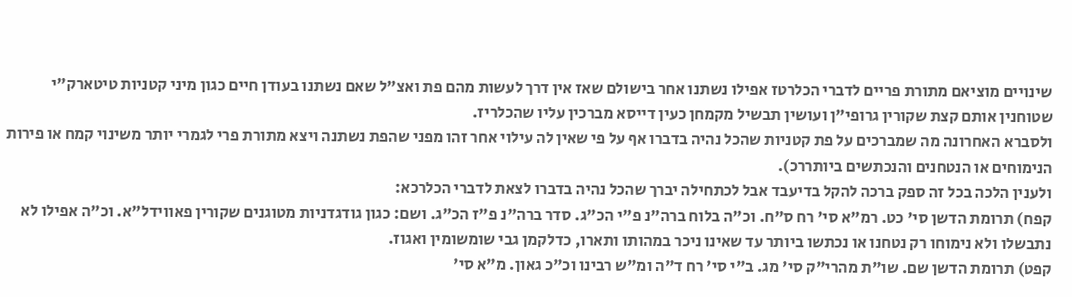שינויים מוציאם מתורת פריים לדברי הכלרטז אפילו נשתנו אחר בישולם שאז אין דרך לעשות מהם פת ואצ"ל שאם נשתנו בעודן חיים כגון מיני קטניות טיטארק"י שטוחנין אותם קצת שקורין גרופי"ן ועושין תבשיל מקמחן כעין דייסא מברכין עליו שהכלריז.
ולסברא האחרונה מה שמברכים על פת קטניות שהכל נהיה בדברו אף על פי שאין לה עילוי אחר זהו מפני שהפת נשתנה ויצא מתורת פרי לגמרי יותר משינוי קמח או פירות הנימוחים או הנטחנים והנכתשים ביותררכ).
ולענין הלכה בכל זה ספק ברכה להקל בדיעבד אבל לכתחילה יברך שהכל נהיה בדברו לצאת לדברי הכלרכא:
קפח) תרומת הדשן סי' כט. רמ"א סי' רח ס"ח. וכ"ה בלוח ברה"נ פ"י הכ"ג. סדר ברה"נ פ"ז הכ"ג. ושם: כגון גודגדניות מטוגנים שקורין פאווידל"א. וכ"ה אפילו לא נתבשלו ולא נימוחו רק נטחנו או נכתשו ביותר עד שאינו ניכר במהותו ותארו, כדלקמן גבי שומשומין ואגוז.
קפט) תרומת הדשן שם. שו"ת מהרי"ק סי' מג. ב"י סי' רח ד"ה ומ"ש רבינו וכ"כ גאון. מ"א סי'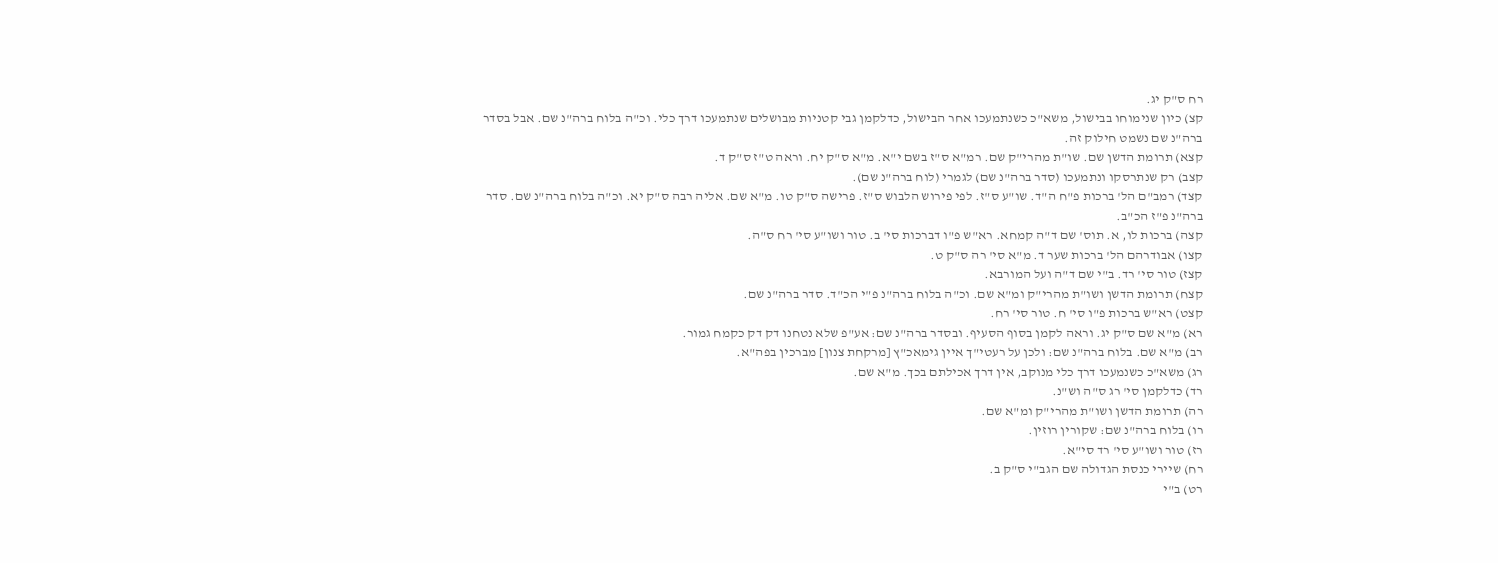רח ס"ק יג.
קצ) כיון שנימוחו בבישול, משא"כ כשנתמעכו אחר הבישול, כדלקמן גבי קטניות מבושלים שנתמעכו דרך כלי. וכ"ה בלוח ברה"נ שם. אבל בסדר ברה"נ שם נשמט חילוק זה.
קצא) תרומת הדשן שם. שו"ת מהרי"ק שם. רמ"א ס"ז בשם י"א. מ"א ס"ק יח. וראה ט"ז ס"ק ד.
קצב) רק שנתרסקו ונתמעכו (סדר ברה"נ שם) לגמרי (לוח ברה"נ שם).
קצד) רמב"ם הל' ברכות פ"ח ה"ד. שו"ע ס"ז. לפי פירוש הלבוש ס"ז. פרישה ס"ק טו. מ"א שם. אליה רבה ס"ק יא. וכ"ה בלוח ברה"נ שם. סדר ברה"נ פ"ז הכ"ב.
קצה) ברכות לו, א. תוס' שם ד"ה קמחא. רא"ש פ"ו דברכות סי' ב. טור ושו"ע סי' רח ס"ה.
קצו) אבודרהם הל' ברכות שער ד. מ"א סי' רה ס"ק ט.
קצז) טור סי' רד. ב"י שם ד"ה ועל המורבא.
קצח) תרומת הדשן ושו"ת מהרי"ק ומ"א שם. וכ"ה בלוח ברה"נ פ"י הכ"ד. סדר ברה"נ שם.
קצט) רא"ש ברכות פ"ו סי' ח. טור סי' רח.
רא) מ"א שם ס"ק יג. וראה לקמן בסוף הסעיף. ובסדר ברה"נ שם: אע"פ שלא נטחנו דק דק כקמח גמור.
רב) מ"א שם. בלוח ברה"נ שם: ולכן על רעטי"ך איין גימאכ"ץ [מרקחת צנון] מברכין בפה"א.
רג) משא"כ כשנמעכו דרך כלי מנוקב, אין דרך אכילתם בכך. מ"א שם.
רד) כדלקמן סי' רג ס"ה וש"נ.
רה) תרומת הדשן ושו"ת מהרי"ק ומ"א שם.
רו) בלוח ברה"נ שם: שקורין רוזין.
רז) טור ושו"ע סי' רד סי"א.
רח) שיירי כנסת הגדולה שם הגב"י ס"ק ב.
רט) ב"י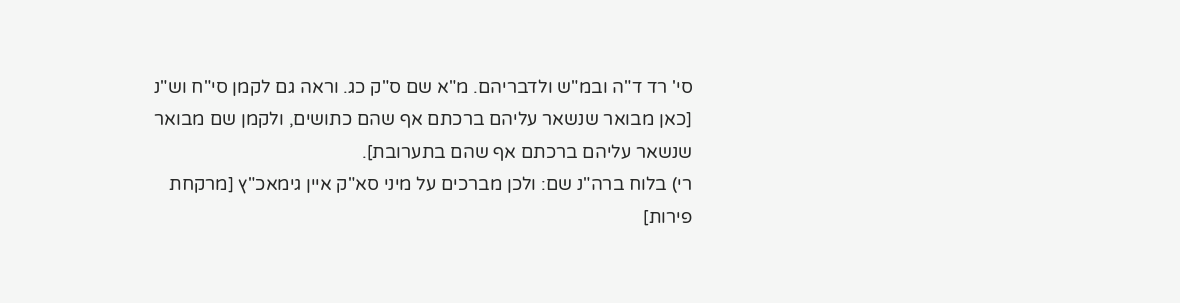סי' רד ד"ה ובמ"ש ולדבריהם. מ"א שם ס"ק כג. וראה גם לקמן סי"ח וש"נ [כאן מבואר שנשאר עליהם ברכתם אף שהם כתושים, ולקמן שם מבואר שנשאר עליהם ברכתם אף שהם בתערובת].
רי) בלוח ברה"נ שם: ולכן מברכים על מיני סא"ק איין גימאכ"ץ [מרקחת פירות]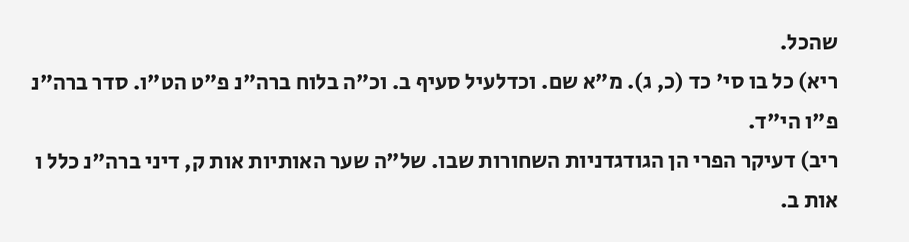שהכל.
ריא) כל בו סי' כד (כ, ג). מ"א שם. וכדלעיל סעיף ב. וכ"ה בלוח ברה"נ פ"ט הט"ו. סדר ברה"נ פ"ו הי"ד.
ריב) דעיקר הפרי הן הגודגדניות השחורות שבו. של"ה שער האותיות אות ק, דיני ברה"נ כלל ו אות ב.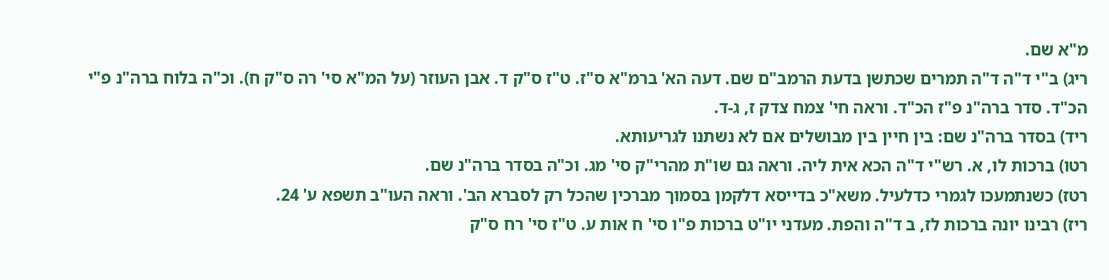מ"א שם.
ריג) ב"י ד"ה ד"ה תמרים שכתשן בדעת הרמב"ם שם. דעה הא' ברמ"א ס"ז. ט"ז ס"ק ד. אבן העוזר (על המ"א סי' רה ס"ק ח). וכ"ה בלוח ברה"נ פ"י הכ"ד. סדר ברה"נ פ"ז הכ"ד. וראה חי' צמח צדק ז, ג-ד.
ריד) בסדר ברה"נ שם: בין חיין בין מבושלים אם לא נשתנו לגריעותא.
רטו) ברכות לו, א. רש"י ד"ה הכא אית ליה. וראה גם שו"ת מהרי"ק סי' מג. וכ"ה בסדר ברה"נ שם.
רטז) כשנתמעכו לגמרי כדלעיל. משא"כ בדייסא דלקמן בסמוך מברכין שהכל רק לסברא הב'. וראה העו"ב תשפא ע' 24.
ריז) רבינו יונה ברכות לז, ב ד"ה והפת. מעדני יו"ט ברכות פ"ו סי' ח אות ע. ט"ז סי' רח ס"ק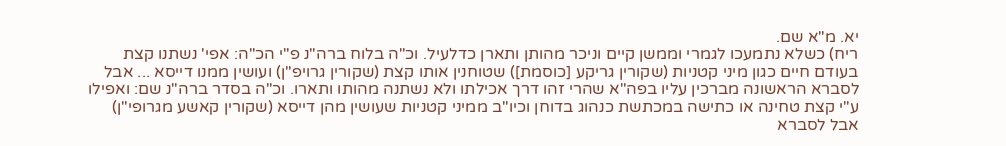יא. מ"א שם.
ריח) כשלא נתמעכו לגמרי וממשן קיים וניכר מהותן ותארן כדלעיל. וכ"ה בלוח ברה"נ פ"י הכ"ה: אפי' נשתנו קצת בעודם חיים כגון מיני קטניות (שקורין גריקע [כוסמת]) שטוחנין אותו קצת (שקורין גרויפ"ן) ועושין ממנו דייסא ... אבל לסברא הראשונה מברכין עליו בפה"א שהרי זהו דרך אכילתו ולא נשתנה מהותו ותארו. וכ"ה בסדר ברה"נ שם: ואפילו ע"י קצת טחינה או כתישה במכתשת כנהוג בדוחן וכיו"ב ממיני קטניות שעושין מהן דייסא (שקורין קאשע מגרופי"ן) אבל לסברא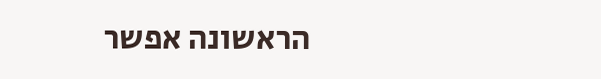הראשונה אפשר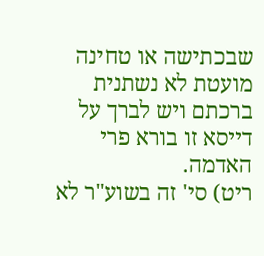שבכתישה או טחינה מועטת לא נשתנית ברכתם ויש לברך על דייסא זו בורא פרי האדמה.
ריט) סי' זה בשוע"ר לא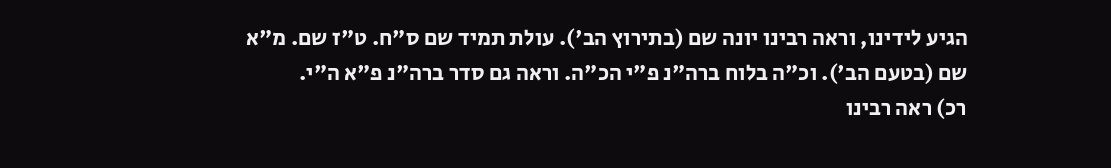הגיע לידינו, וראה רבינו יונה שם (בתירוץ הב'). עולת תמיד שם ס"ח. ט"ז שם. מ"א שם (בטעם הב'). וכ"ה בלוח ברה"נ פ"י הכ"ה. וראה גם סדר ברה"נ פ"א ה"י.
רכ) ראה רבינו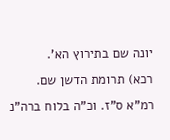יונה שם בתירוץ הא'.
רכא) תרומת הדשן שם. רמ"א ס"ז. וכ"ה בלוח ברה"נ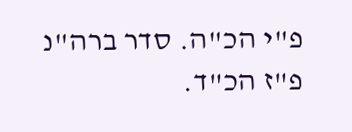פ"י הכ"ה. סדר ברה"נ פ"ז הכ"ד.